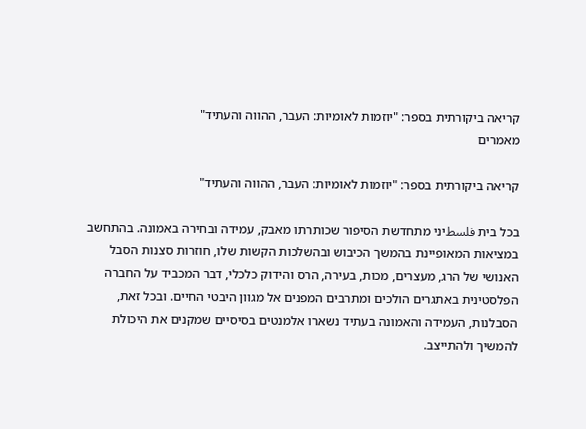קריאה ביקורתית בספר: "יוזמות לאומיות: העבר, ההווה והעתיד"
מאמרים

קריאה ביקורתית בספר: "יוזמות לאומיות: העבר, ההווה והעתיד"

בכל בית فلسطיני מתחדשת הסיפור שכותרתו מאבק, עמידה ובחירה באמונה. בהתחשב במציאות המאופיינת בהמשך הכיבוש ובהשלכות הקשות שלו, חוזרות סצנות הסבל האנושי של הרג, מעצרים, מכות, בעירה, הרס והידוק כלכלי, דבר המכביד על החברה הפלסטינית באתגרים הולכים ומתרבים המפנים אל מגוון היבטי החיים. ובכל זאת, הסבלנות, העמידה והאמונה בעתיד נשארו אלמנטים בסיסיים שמקנים את היכולת להמשיך ולהתייצב.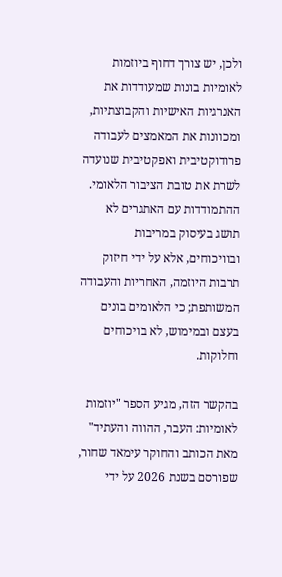ולכן, יש צורך דחוף ביוזמות לאומיות בונות שמעודדות את האנרגיות האישיות והקבוצתיות, ומכוונות את המאמצים לעבודה פרודוקטיבית ואפקטיבית שנועדה לשרת את טובת הציבור הלאומי. ההתמודדות עם האתגרים לא תושג בעיסוק במריבות ובוויכוחים, אלא על ידי חיזוק תרבות היוזמה, האחריות והעבודה המשותפת; כי הלאומים בונים בעצם ובמימוש, לא בויכוחים וחלוקות.

בהקשר הזה, מגיע הספר "יוזמות לאומיות: העבר, ההווה והעתיד" מאת הכותב והחוקר עימאד שחור, שפורסם בשנת 2026 על ידי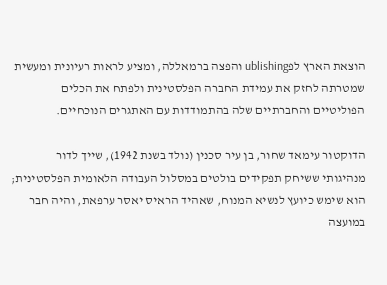הוצאת הארץ לפublishing והפצה ברמאללה, ומציע לראות רעיונית ומעשית שמטרתה לחזק את עמידת החברה הפלסטינית ולפתח את הכלים הפוליטיים והחברתיים שלה בהתמודדות עם האתגרים הנוכחיים.

הדוקטור עימאד שחור, בן עיר סכנין (נולד בשנת 1942), שייך לדור מנהיגותי ששיחק תפקידים בולטים במסלול העבודה הלאומית הפלסטינית; הוא שימש כיועץ לנשיא המנוח, שאהיד הראיס יאסר ערפאת, והיה חבר במועצה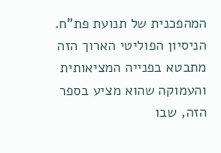המהפכנית של תנועת פת"ח. הניסיון הפוליטי הארוך הזה מתבטא בפנייה המציאותית והעמוקה שהוא מציע בספר הזה, שבו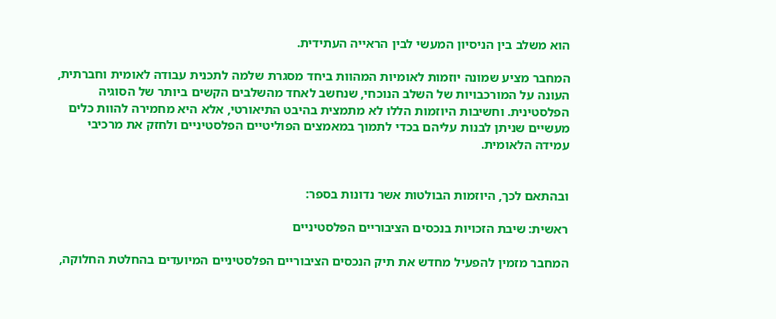הוא משלב בין הניסיון המעשי לבין הראייה העתידית.

המחבר מציע שמונה יוזמות לאומיות המהוות ביחד מסגרת שלמה לתכנית עבודה לאומית וחברתית, העונה על המורכבויות של השלב הנוכחי, שנחשב לאחד מהשלבים הקשים ביותר של הסוגיה הפלסטינית. וחשיבות היוזמות הללו לא מתמצית בהיבט התיאורטי, אלא היא מחמירה להוות כלים מעשיים שניתן לבנות עליהם בכדי לתמוך במאמצים הפוליטיים הפלסטיניים ולחזק את מרכיבי עמידה הלאומית.


ובהתאם לכך, היוזמות הבולטות אשר נדונות בספר:

ראשית: שיבת הזכויות בנכסים הציבוריים הפלסטיניים

המחבר מזמין להפעיל מחדש את תיק הנכסים הציבוריים הפלסטיניים המיועדים בהחלטת החלוקה,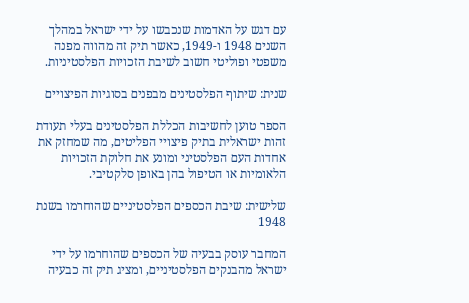עם דגש על האדמות שנכבשו על ידי ישראל במהלך השנים 1948 ו-1949, כאשר תיק זה מהווה מפנה משפטי ופוליטי חשוב לשיבת הזכויות הפלסטיניות.

שנית: שיתוף הפלסטינים מבפנים בסוגיות הפיצויים

הספר טוען לחשיבות הכללת הפלסטינים בעלי תעודת זהות ישראלית בתיק פיצויי הפליטים, מה שמחזק את אחדות העם הפלסטיני ומונע את חלוקת הזכויות הלאומיות או הטיפול בהן באופן סלקטיבי.

שלישית: שיבת הכספים הפלסטיניים שהוחרמו בשנת 1948

המחבר עוסק בבעיה של הכספים שהוחרמו על ידי ישראל מהבנקים הפלסטיניים, ומציג תיק זה כבעיה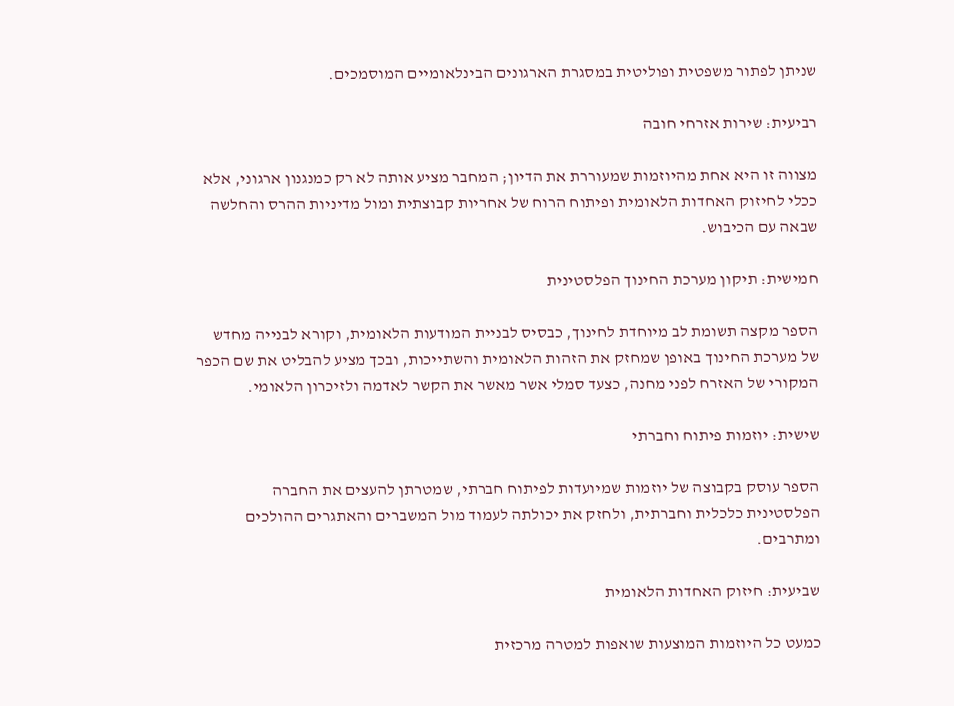שניתן לפתור משפטית ופוליטית במסגרת הארגונים הבינלאומיים המוסמכים.

רביעית: שירות אזרחי חובה

מצווה זו היא אחת מהיוזמות שמעוררת את הדיון; המחבר מציע אותה לא רק כמנגנון ארגוני, אלא ככלי לחיזוק האחדות הלאומית ופיתוח הרוח של אחריות קבוצתית ומול מדיניות ההרס והחלשה שבאה עם הכיבוש.

חמישית: תיקון מערכת החינוך הפלסטינית

הספר מקצה תשומת לב מיוחדת לחינוך, כבסיס לבניית המודעות הלאומית, וקורא לבנייה מחדש של מערכת החינוך באופן שמחזק את הזהות הלאומית והשתייכות, ובכך מציע להבליט את שם הכפר המקורי של האזרח לפני מחנה, כצעד סמלי אשר מאשר את הקשר לאדמה ולזיכרון הלאומי.

שישית: יוזמות פיתוח וחברתי

הספר עוסק בקבוצה של יוזמות שמיועדות לפיתוח חברתי, שמטרתן להעצים את החברה הפלסטינית כלכלית וחברתית, ולחזק את יכולתה לעמוד מול המשברים והאתגרים ההולכים ומתרבים.

שביעית: חיזוק האחדות הלאומית

כמעט כל היוזמות המוצעות שואפות למטרה מרכזית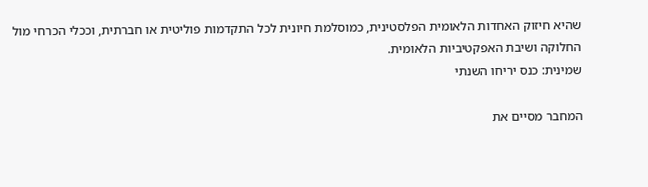שהיא חיזוק האחדות הלאומית הפלסטינית, כמוסלמת חיונית לכל התקדמות פוליטית או חברתית, וככלי הכרחי מול החלוקה ושיבת האפקטיביות הלאומית.
שמינית: כנס יריחו השנתי

המחבר מסיים את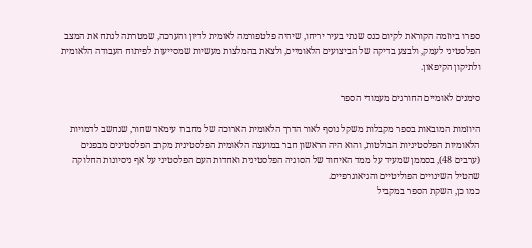ספרו ביוזמה הקוראת לקיום כנס שנתי בעיר יריחו, שיהיה פלטפורמה לאומית לדיון והערכה, שמטרתה לנתח את המצב הפלסטיני לעמק, ולבצע בדיקה של הביצועים הלאומיים, ולצאת בהמלצות מעשיות שמסייעות לפיתוח העבודה הלאומית ולתיקון הקיפאון.

סימנים לאומיים החורגים מעמודי הספר

היוזמות המובאות בספר מקבלות משקל נוסף לאור הדרך הלאומית הארוכה של מחברו עימאד שחור, שנחשב לדמויות הלאומיות הפלסטיניות הבולטות, והוא היה הראשון חבר במועצה הלאומית הפלסטינית מקרב הפלסטינים מבפנים (ערבים 48), בסממן שמעיד על ממד האיחוד של הסוגיה הפלסטינית ואחדות העם הפלסטיני על אף ניסיונות החלוקה שהטיל השינויים הפוליטיים והגיאוגרפיים.
כמו כן, השקת הספר במקביל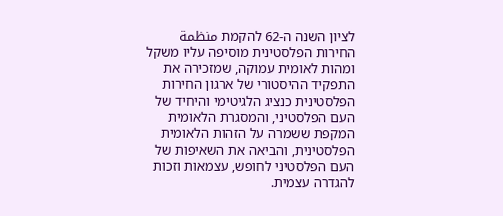לציון השנה ה-62 להקמת منظمة החירות הפלסטינית מוסיפה עליו משקל ומהות לאומית עמוקה, שמזכירה את התפקיד ההיסטורי של ארגון החירות הפלסטינית כנציג הלגיטימי והיחיד של העם הפלסטיני, והמסגרת הלאומית המקפת ששמרה על הזהות הלאומית הפלסטינית, והביאה את השאיפות של העם הפלסטיני לחופש, עצמאות וזכות להגדרה עצמית.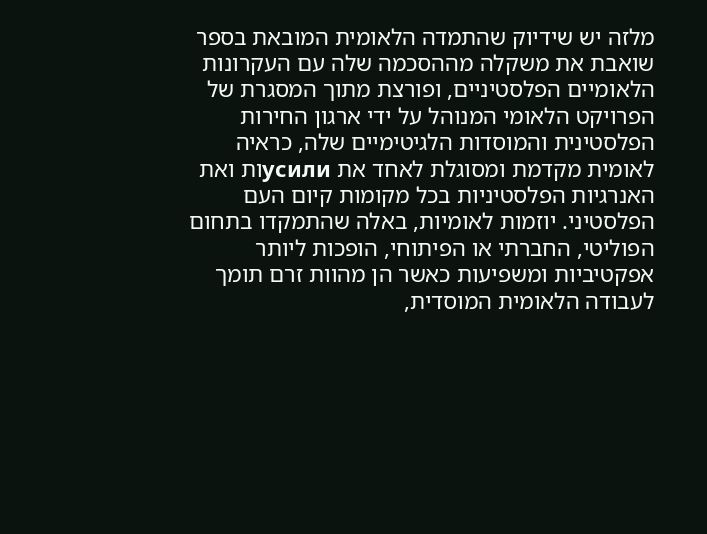מלזה יש שידיוק שהתמדה הלאומית המובאת בספר שואבת את משקלה מההסכמה שלה עם העקרונות הלאומיים הפלסטיניים, ופורצת מתוך המסגרת של הפרויקט הלאומי המנוהל על ידי ארגון החירות הפלסטינית והמוסדות הלגיטימיים שלה, כראיה לאומית מקדמת ומסוגלת לאחד את усилиות ואת האנרגיות הפלסטיניות בכל מקומות קיום העם הפלסטיני. יוזמות לאומיות, באלה שהתמקדו בתחום הפוליטי, החברתי או הפיתוחי, הופכות ליותר אפקטיביות ומשפיעות כאשר הן מהוות זרם תומך לעבודה הלאומית המוסדית,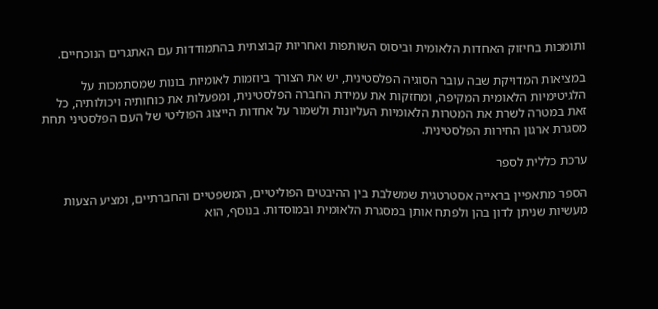ותומכות בחיזוק האחדות הלאומית וביסוס השותפות ואחריות קבוצתית בהתמודדות עם האתגרים הנוכחיים.

במציאות המדויקת שבה עובר הסוגיה הפלסטינית, יש את הצורך ביוזמות לאומיות בונות שמסתמכות על הלגיטימיות הלאומית המקיפה, ומחזקות את עמידת החברה הפלסטינית, ומפעלות את כוחותיה ויכולותיה, כל זאת במטרה לשרת את המטרות הלאומיות העליונות ולשמור על אחדות הייצוג הפוליטי של העם הפלסטיני תחת מסגרת ארגון החירות הפלסטינית.

ערכת כללית לספר

הספר מתאפיין בראייה אסטרטגית שמשלבת בין ההיבטים הפוליטיים, המשפטיים והחברתיים, ומציע הצעות מעשיות שניתן לדון בהן ולפתח אותן במסגרת הלאומית ובמוסדות. בנוסף, הוא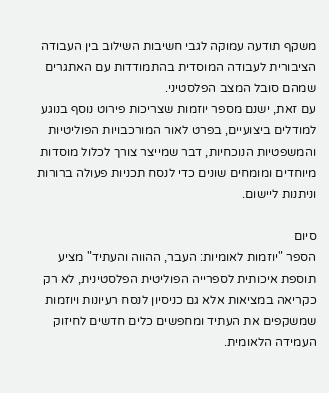משקף תודעה עמוקה לגבי חשיבות השילוב בין העבודה הציבורית לעבודה המוסדית בהתמודדות עם האתגרים שמהם סובל המצב הפלסטיני.
עם זאת, ישנם מספר יוזמות שצריכות פירוט נוסף בנוגע למודלים ביצועיים, בפרט לאור המורכבויות הפוליטיות והמשפטיות הנוכחיות, דבר שמייצר צורך לכלול מוסדות מיוחדים ומומחים שונים כדי לנסח תכניות פעולה ברורות וניתנות ליישום.

סיום
הספר "יוזמות לאומיות: העבר, ההווה והעתיד" מציע תוספת איכותית לספרייה הפוליטית הפלסטינית, לא רק כקריאה במציאות אלא גם כניסיון לנסח רעיונות ויוזמות שמשקפים את העתיד ומחפשים כלים חדשים לחיזוק העמידה הלאומית.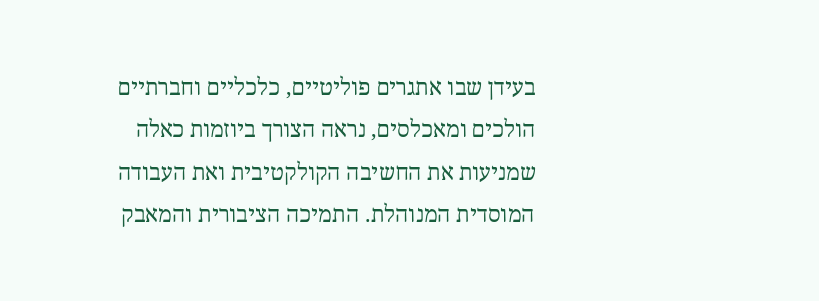בעידן שבו אתגרים פוליטיים, כלכליים וחברתיים הולכים ומאכלסים, נראה הצורך ביוזמות כאלה שמניעות את החשיבה הקולקטיבית ואת העבודה המוסדית המנוהלת. התמיכה הציבורית והמאבק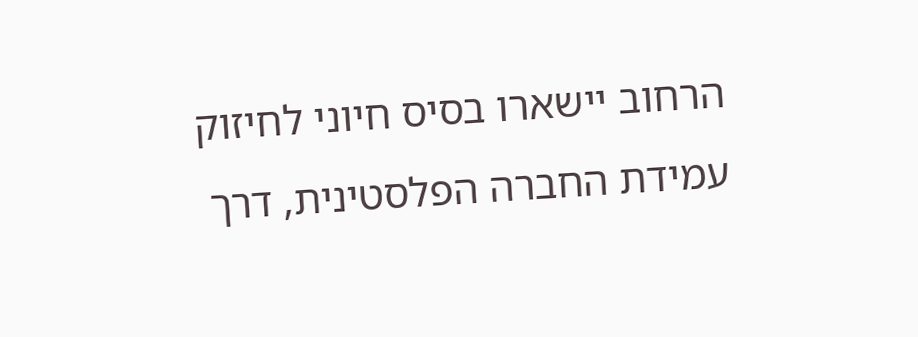הרחוב יישארו בסיס חיוני לחיזוק עמידת החברה הפלסטינית, דרך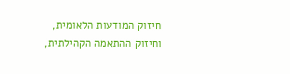חיזוק המודעות הלאומית, וחיזוק ההתאמה הקהילתית,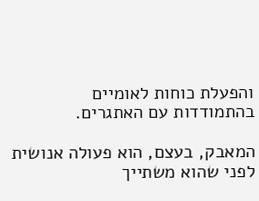והפעלת כוחות לאומיים בהתמודדות עם האתגרים.

המאבק, בעצם, הוא פעולה אנושית לפני שהוא משתייך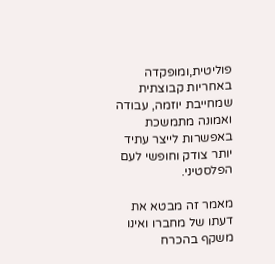פוליטית,ומופקדה באחריות קבוצתית שמחייבת יוזמה, עבודה ואמונה מתמשכת באפשרות לייצר עתיד יותר צודק וחופשי לעם הפלסטיני.

מאמר זה מבטא את דעתו של מחברו ואינו משקף בהכרח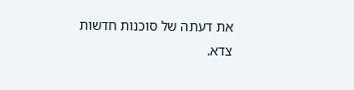את דעתה של סוכנות חדשות צדא.